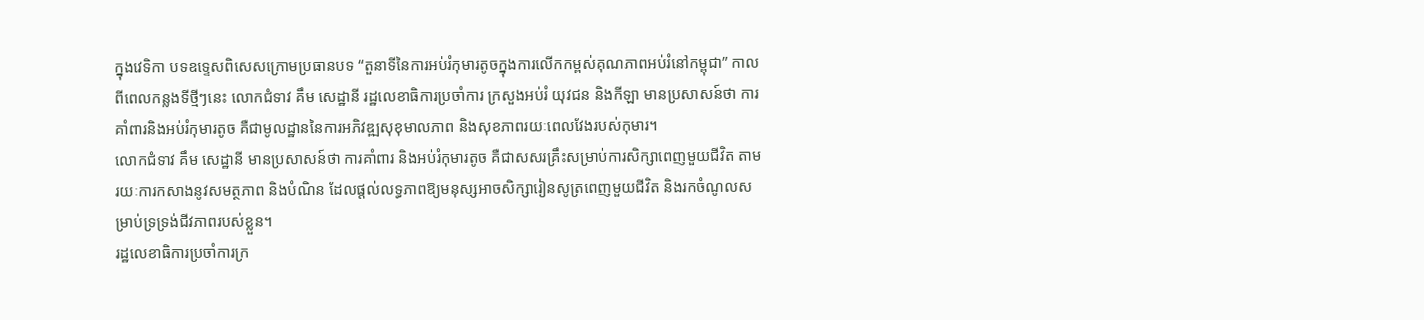ក្នុងវេទិកា បទឧទ្ទេសពិសេសក្រោមប្រធានបទ “តួនាទីនៃការអប់រំកុមារតូចក្នុងការលើកកម្ពស់គុណភាពអប់រំនៅកម្ពុជា” កាលពីពេលកន្លងទីថ្មីៗនេះ លោកជំទាវ គឹម សេដ្ឋានី រដ្ឋលេខាធិការប្រចាំការ ក្រសួងអប់រំ យុវជន និងកីឡា មានប្រសាសន៍ថា ការគាំពារនិងអប់រំកុមារតូច គឺជាមូលដ្ឋាននៃការអភិវឌ្ឍសុខុមាលភាព និងសុខភាពរយៈពេលវែងរបស់កុមារ។
លោកជំទាវ គឹម សេដ្ឋានី មានប្រសាសន៍ថា ការគាំពារ និងអប់រំកុមារតូច គឺជាសសរគ្រឹះសម្រាប់ការសិក្សាពេញមួយជីវិត តាមរយៈការកសាងនូវសមត្ថភាព និងបំណិន ដែលផ្តល់លទ្ធភាពឱ្យមនុស្សអាចសិក្សារៀនសូត្រពេញមួយជីវិត និងរកចំណូលសម្រាប់ទ្រទ្រង់ជីវភាពរបស់ខ្លួន។
រដ្ឋលេខាធិការប្រចាំការក្រ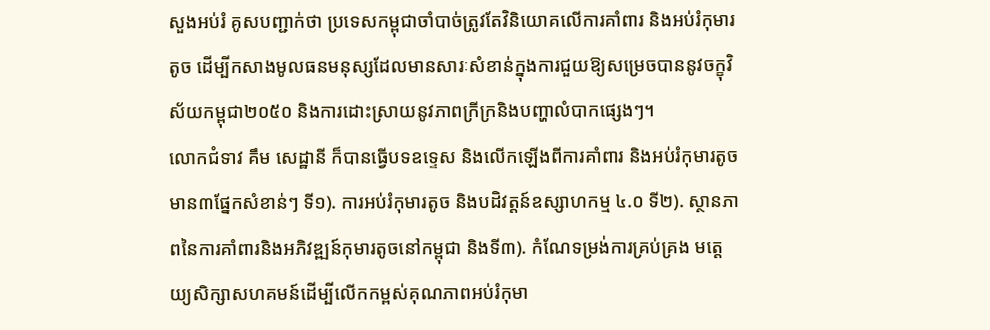សួងអប់រំ គូសបញ្ជាក់ថា ប្រទេសកម្ពុជាចាំបាច់ត្រូវតែវិនិយោគលើការគាំពារ និងអប់រំកុមារតូច ដើម្បីកសាងមូលធនមនុស្សដែលមានសារៈសំខាន់ក្នុងការជួយឱ្យសម្រេចបាននូវចក្ខុវិស័យកម្ពុជា២០៥០ និងការដោះស្រាយនូវភាពក្រីក្រនិងបញ្ហាលំបាកផ្សេងៗ។
លោកជំទាវ គឹម សេដ្ឋានី ក៏បានធ្វើបទឧទ្ទេស និងលើកឡើងពីការគាំពារ និងអប់រំកុមារតូច មាន៣ផ្នែកសំខាន់ៗ ទី១). ការអប់រំកុមារតូច និងបដិវត្តន៍ឧស្សាហកម្ម ៤.០ ទី២). ស្ថានភាពនៃការគាំពារនិងអភិវឌ្ឍន៍កុមារតូចនៅកម្ពុជា និងទី៣). កំណែទម្រង់ការគ្រប់គ្រង មត្តេយ្យសិក្សាសហគមន៍ដើម្បីលើកកម្ពស់គុណភាពអប់រំកុមា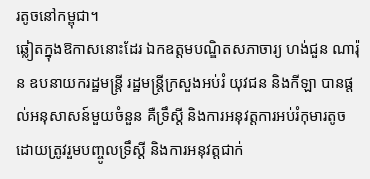រតូចនៅកម្ពុជា។
ឆ្លៀតក្នុងឱកាសនោះដែរ ឯកឧត្តមបណ្ឌិតសភាចារ្យ ហង់ជួន ណារ៉ុន ឧបនាយករដ្ឋមន្ត្រី រដ្ឋមន្ត្រីក្រសួងអប់រំ យុវជន និងកីឡា បានផ្តល់អនុសាសន៍មួយចំនួន គឺទ្រឹស្តី និងការអនុវត្តការអប់រំកុមារតូច ដោយត្រូវរួមបញ្ចូលទ្រឹស្តី និងការអនុវត្តជាក់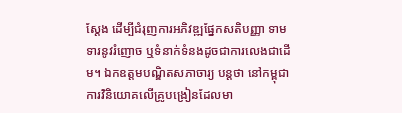ស្តែង ដើម្បីជំរុញការអភិវឌ្ឍផ្នែកសតិបញ្ញា ទាមទារនូវរំញោច ឬទំនាក់ទំនងដូចជាការលេងជាដើម។ ឯកឧត្តមបណ្ឌិតសភាចារ្យ បន្តថា នៅកម្ពុជា ការវិនិយោគលើគ្រូបង្រៀនដែលមា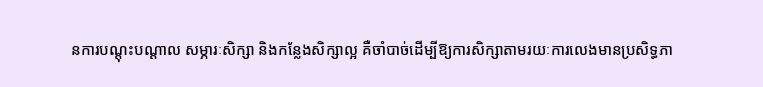នការបណ្តុះបណ្តាល សម្ភារៈសិក្សា និងកន្លែងសិក្សាល្អ គឺចាំបាច់ដើម្បីឱ្យការសិក្សាតាមរយៈការលេងមានប្រសិទ្ធភា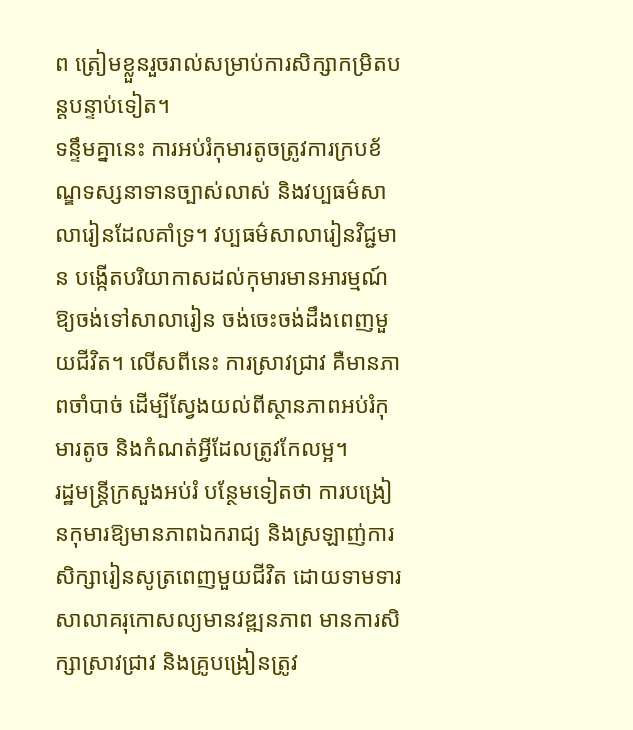ព ត្រៀមខ្លួនរួចរាល់សម្រាប់ការសិក្សាកម្រិតបន្តបន្ទាប់ទៀត។
ទន្ទឹមគ្នានេះ ការអប់រំកុមារតូចត្រូវការក្របខ័ណ្ឌទស្សនាទានច្បាស់លាស់ និងវប្បធម៌សាលារៀនដែលគាំទ្រ។ វប្បធម៌សាលារៀនវិជ្ជមាន បង្កើតបរិយាកាសដល់កុមារមានអារម្មណ៍ឱ្យចង់ទៅសាលារៀន ចង់ចេះចង់ដឹងពេញមួយជីវិត។ លើសពីនេះ ការស្រាវជ្រាវ គឺមានភាពចាំបាច់ ដើម្បីស្វែងយល់ពីស្ថានភាពអប់រំកុមារតូច និងកំណត់អ្វីដែលត្រូវកែលម្អ។
រដ្ឋមន្ត្រីក្រសួងអប់រំ បន្ថែមទៀតថា ការបង្រៀនកុមារឱ្យមានភាពឯករាជ្យ និងស្រឡាញ់ការសិក្សារៀនសូត្រពេញមួយជីវិត ដោយទាមទារសាលាគរុកោសល្យមានវឌ្ឍនភាព មានការសិក្សាស្រាវជ្រាវ និងគ្រូបង្រៀនត្រូវ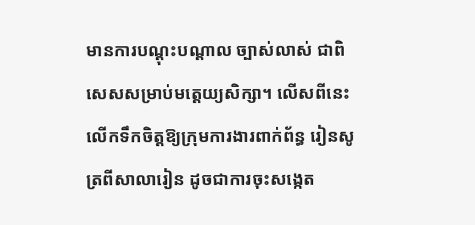មានការបណ្តុះបណ្តាល ច្បាស់លាស់ ជាពិសេសសម្រាប់មត្តេយ្យសិក្សា។ លើសពីនេះ លើកទឹកចិត្តឱ្យក្រុមការងារពាក់ព័ន្ធ រៀនសូត្រពីសាលារៀន ដូចជាការចុះសង្កេត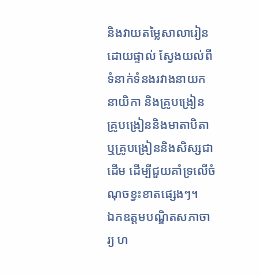និងវាយតម្លៃសាលារៀនដោយផ្ទាល់ ស្វែងយល់ពីទំនាក់ទំនងរវាងនាយក នាយិកា និងគ្រូបង្រៀន គ្រូបង្រៀននិងមាតាបិតា ឬគ្រូបង្រៀននិងសិស្សជាដើម ដើម្បីជួយគាំទ្រលើចំណុចខ្វះខាតផ្សេងៗ។
ឯកឧត្តមបណ្ឌិតសភាចារ្យ ហ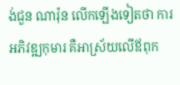ង់ជួន ណារ៉ុន លើកឡើងទៀតថា ការអភិវឌ្ឍកុមារ គឺអាស្រ័យលើឪពុក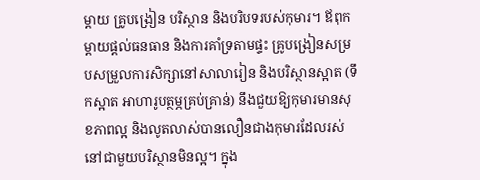ម្តាយ គ្រូបង្រៀន បរិស្ថាន និងបរិបទរបស់កុមារ។ ឪពុកម្តាយផ្តល់ធនធាន និងការគាំទ្រតាមផ្ទះ គ្រូបង្រៀនសម្របសម្រួលការសិក្សានៅសាលារៀន និងបរិស្ថានស្អាត (ទឹកស្អាត អាហារូបត្ថម្ភគ្រប់គ្រាន់) នឹងជួយឱ្យកុមារមានសុខភាពល្អ និងលូតលាស់បានលឿនជាងកុមារដែលរស់នៅជាមួយបរិស្ថានមិនល្អ។ ក្នុង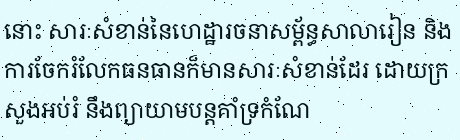នោះ សារៈសំខាន់នៃហេដ្ឋារចនាសម្ព័ន្ធសាលារៀន និងការចែករំលែកធនធានក៏មានសារៈសំខាន់ដែរ ដោយក្រសួងអប់រំ នឹងព្យាយាមបន្តគាំទ្រកំណែ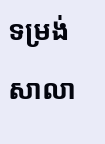ទម្រង់សាលា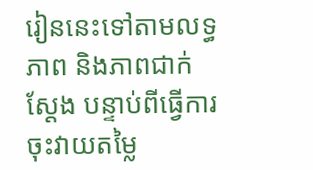រៀននេះទៅតាមលទ្ធភាព និងភាពជាក់ស្ដែង បន្ទាប់ពីធ្វើការចុះវាយតម្លៃ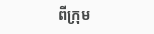ពីក្រុម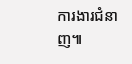ការងារជំនាញ៕